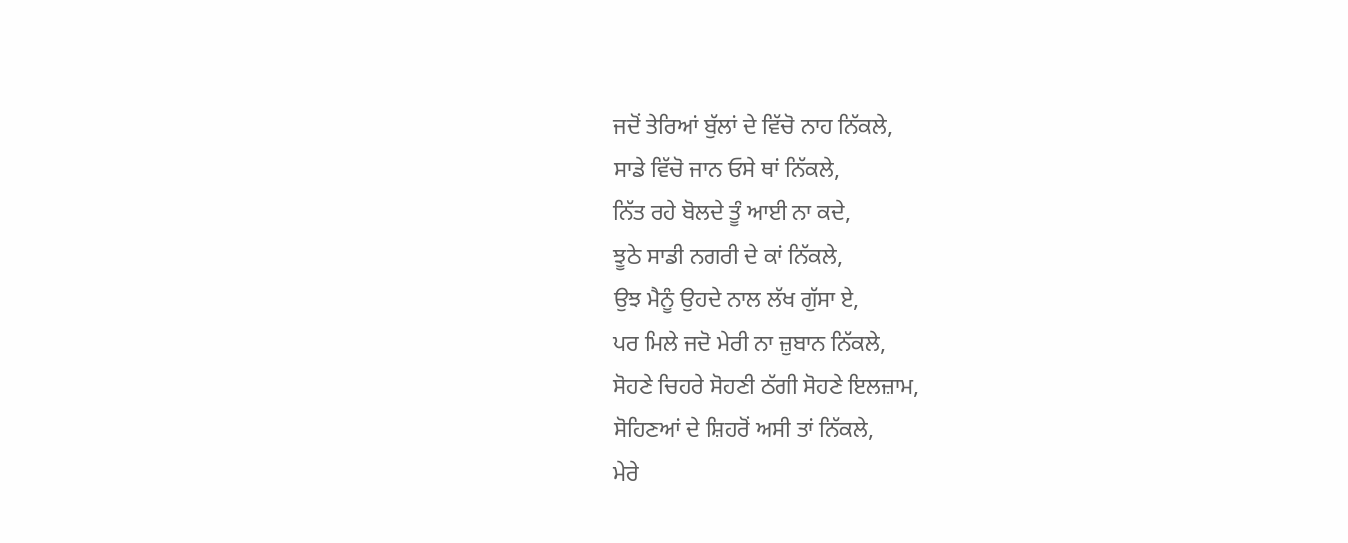ਜਦੋਂ ਤੇਰਿਆਂ ਬੁੱਲਾਂ ਦੇ ਵਿੱਚੋ ਨਾਹ ਨਿੱਕਲੇ,
ਸਾਡੇ ਵਿੱਚੋ ਜਾਨ ਓਸੇ ਥਾਂ ਨਿੱਕਲੇ,
ਨਿੱਤ ਰਹੇ ਬੋਲਦੇ ਤੂੰ ਆਈ ਨਾ ਕਦੇ,
ਝੂਠੇ ਸਾਡੀ ਨਗਰੀ ਦੇ ਕਾਂ ਨਿੱਕਲੇ,
ਉਝ ਮੈਨੂੰ ਉਹਦੇ ਨਾਲ ਲੱਖ ਗੁੱਸਾ ਏ,
ਪਰ ਮਿਲੇ ਜਦੋ ਮੇਰੀ ਨਾ ਜ਼ੁਬਾਨ ਨਿੱਕਲੇ,
ਸੋਹਣੇ ਚਿਹਰੇ ਸੋਹਣੀ ਠੱਗੀ ਸੋਹਣੇ ਇਲਜ਼ਾਮ,
ਸੋਹਿਣਆਂ ਦੇ ਸ਼ਿਹਰੋਂ ਅਸੀ ਤਾਂ ਨਿੱਕਲੇ,
ਮੇਰੇ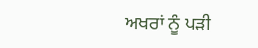ਅਖਰਾਂ ਨੂੰ ਪੜੀ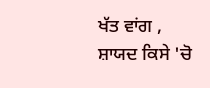ਖੱਤ ਵਾਂਗ ,
ਸ਼ਾਯਦ ਕਿਸੇ 'ਚੋ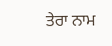ਤੇਰਾ ਨਾਮ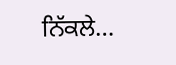ਨਿੱਕਲੇ…